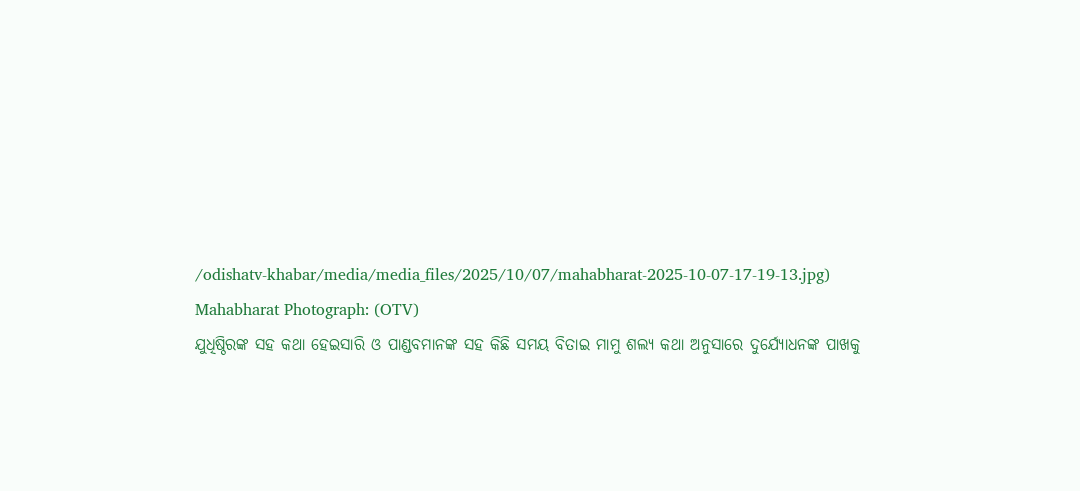/odishatv-khabar/media/media_files/2025/10/07/mahabharat-2025-10-07-17-19-13.jpg)
Mahabharat Photograph: (OTV)
ଯୁଧିଷ୍ଠିରଙ୍କ ସହ କଥା ହେଇସାରି ଓ ପାଣ୍ଡବମାନଙ୍କ ସହ କିଛି ସମୟ ବିତାଇ ମାମୁ ଶଲ୍ୟ କଥା ଅନୁସାରେ ଦୁର୍ଯ୍ୟୋଧନଙ୍କ ପାଖକୁ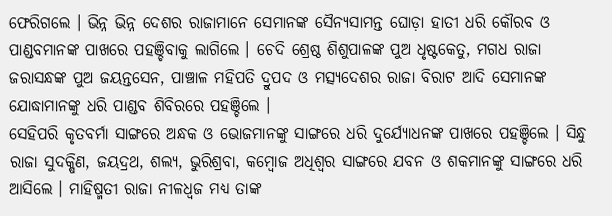ଫେରିଗଲେ । ଭିନ୍ନ ଭିନ୍ନ ଦେଶର ରାଜାମାନେ ସେମାନଙ୍କ ସୈନ୍ୟସାମନ୍ତ ଘୋଡ଼ା ହାତୀ ଧରି କୌରବ ଓ ପାଣ୍ଡବମାନଙ୍କ ପାଖରେ ପହଞ୍ଚିବାକୁ ଲାଗିଲେ । ଚେଦି ଶ୍ରେଷ୍ଠ ଶିଶୁପାଳଙ୍କ ପୁଅ ଧୃଷ୍ଟକେତୁ, ମଗଧ ରାଜା ଜରାସନ୍ଧଙ୍କ ପୁଅ ଜୟନ୍ତସେନ, ପାଞ୍ଚାଳ ମହିପତି ଦ୍ରୁପଦ ଓ ମତ୍ସ୍ଯଦେଶର ରାଜା ବିରାଟ ଆଦି ସେମାନଙ୍କ ଯୋଦ୍ଧାମାନଙ୍କୁ ଧରି ପାଣ୍ଡବ ଶିବିରରେ ପହଞ୍ଚିଲେ ।
ସେହିପରି କୃତବର୍ମା ସାଙ୍ଗରେ ଅନ୍ଧକ ଓ ଭୋଜମାନଙ୍କୁ ସାଙ୍ଗରେ ଧରି ଦୁର୍ଯ୍ୟୋଧନଙ୍କ ପାଖରେ ପହଞ୍ଚିଲେ । ସିନ୍ଧୁ ରାଜା ସୁଦକ୍ଷିଣ, ଜୟଦ୍ରଥ, ଶଲ୍ୟ, ଭୁରିଶ୍ରବା, କମ୍ବୋଜ ଅଧିଶ୍ୱର ସାଙ୍ଗରେ ଯବନ ଓ ଶକମାନଙ୍କୁ ସାଙ୍ଗରେ ଧରି ଆସିଲେ । ମାହିଷ୍ମତୀ ରାଜା ନୀଳଧ୍ୱଜ ମଧ୍ୟ ତାଙ୍କ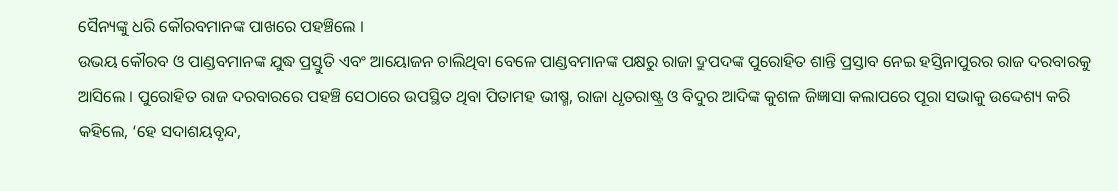ସୈନ୍ୟଙ୍କୁ ଧରି କୌରବମାନଙ୍କ ପାଖରେ ପହଞ୍ଚିଲେ ।
ଉଭୟ କୌରବ ଓ ପାଣ୍ଡବମାନଙ୍କ ଯୁଦ୍ଧ ପ୍ରସ୍ତୁତି ଏବଂ ଆୟୋଜନ ଚାଲିଥିବା ବେଳେ ପାଣ୍ଡବମାନଙ୍କ ପକ୍ଷରୁ ରାଜା ଦ୍ରୁପଦଙ୍କ ପୁରୋହିତ ଶାନ୍ତି ପ୍ରସ୍ତାବ ନେଇ ହସ୍ତିନାପୁରର ରାଜ ଦରବାରକୁ ଆସିଲେ । ପୁରୋହିତ ରାଜ ଦରବାରରେ ପହଞ୍ଚି ସେଠାରେ ଉପସ୍ଥିତ ଥିବା ପିତାମହ ଭୀଷ୍ମ, ରାଜା ଧୃତରାଷ୍ଟ୍ର ଓ ବିଦୁର ଆଦିଙ୍କ କୁଶଳ ଜିଜ୍ଞାସା କଲାପରେ ପୂରା ସଭାକୁ ଉଦ୍ଦେଶ୍ୟ କରି କହିଲେ, ‘ହେ ସଦାଶୟବୃନ୍ଦ,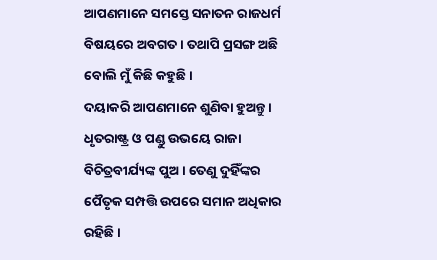ଆପଣମାନେ ସମସ୍ତେ ସନାତନ ରାଜଧର୍ମ ବିଷୟରେ ଅବଗତ । ତଥାପି ପ୍ରସଙ୍ଗ ଅଛି ବୋଲି ମୁଁ କିଛି କହୁଛି ।
ଦୟାକରି ଆପଣମାନେ ଶୁଣିବା ହୁଅନ୍ତୁ । ଧୃତରାଷ୍ଟ୍ର ଓ ପଣ୍ଡୁ ଉଭୟେ ରାଜା ବିଚିତ୍ରବୀର୍ଯ୍ୟଙ୍କ ପୁଅ । ତେଣୁ ଦୁହିଁଙ୍କର ପୈତୃକ ସମ୍ପତ୍ତି ଉପରେ ସମାନ ଅଧିକାର ରହିଛି ।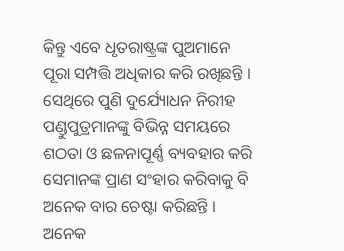କିନ୍ତୁ ଏବେ ଧୃତରାଷ୍ଟ୍ରଙ୍କ ପୁଅମାନେ ପୂରା ସମ୍ପତ୍ତି ଅଧିକାର କରି ରଖିଛନ୍ତି । ସେଥିରେ ପୁଣି ଦୁର୍ଯ୍ୟୋଧନ ନିରୀହ ପଣ୍ଡୁପୁତ୍ରମାନଙ୍କୁ ବିଭିନ୍ନ ସମୟରେ ଶଠତା ଓ ଛଳନାପୂର୍ଣ୍ଣ ବ୍ୟବହାର କରି ସେମାନଙ୍କ ପ୍ରାଣ ସଂହାର କରିବାକୁ ବି ଅନେକ ବାର ଚେଷ୍ଟା କରିଛନ୍ତି ।
ଅନେକ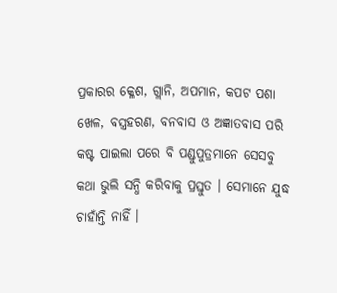ପ୍ରକାରର କ୍ଳେଶ, ଗ୍ଲାନି, ଅପମାନ, କପଟ ପଶା ଖେଳ, ବସ୍ତ୍ରହରଣ, ବନବାସ ଓ ଅଜ୍ଞାତବାସ ପରି କଷ୍ଟ ପାଇଲା ପରେ ବି ପଣ୍ଡୁପୁତ୍ରମାନେ ସେସବୁ କଥା ଭୁଲି ସନ୍ଧି କରିବାକୁ ପ୍ରସ୍ତୁତ । ସେମାନେ ଯୁଦ୍ଧ ଚାହାଁନ୍ତି ନାହିଁ ।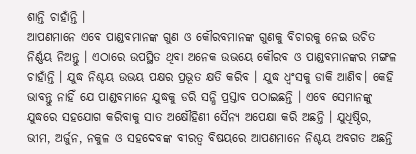ଶାନ୍ତି ଚାହାଁନ୍ତି ।
ଆପଣମାନେ ଏବେ ପାଣ୍ଡବମାନଙ୍କ ଗୁଣ ଓ କୌରବମାନଙ୍କ ଗୁଣକୁ ବିଚାରକୁ ନେଇ ଉଚିତ ନିର୍ଣ୍ଣୟ ନିଅନ୍ତୁ । ଏଠାରେ ଉପସ୍ଥିତ ଥିବା ଅନେକ ଉଭୟେ କୌରବ ଓ ପାଣ୍ଡବମାନଙ୍କର ମଙ୍ଗଳ ଚାହାଁନ୍ତି । ଯୁଦ୍ଧ ନିଶ୍ଚୟ ଉଭୟ ପକ୍ଷର ପ୍ରଭୂତ କ୍ଷତି କରିବ । ଯୁଦ୍ଧ ଧ୍ୱଂସକୁ ଡାକି ଆଣିବ। କେହି ଭାବନ୍ତୁ ନାହିଁ ଯେ ପାଣ୍ଡବମାନେ ଯୁଦ୍ଧକୁ ଡରି ସନ୍ଧି ପ୍ରସ୍ତାବ ପଠାଇଛନ୍ତି । ଏବେ ସେମାନଙ୍କୁ ଯୁଦ୍ଧରେ ସହଯୋଗ କରିବାକୁ ସାତ ଅକ୍ଷୌହିଣୀ ସୈନ୍ୟ ଅପେକ୍ଷା କରି ଅଛନ୍ତି । ଯୁଧିଷ୍ଠିର, ଭୀମ, ଅର୍ଜୁନ, ନକୁଳ ଓ ସହଦେବଙ୍କ ବୀରତ୍ୱ ବିଷୟରେ ଆପଣମାନେ ନିଶ୍ଚୟ ଅବଗତ ଅଛନ୍ତି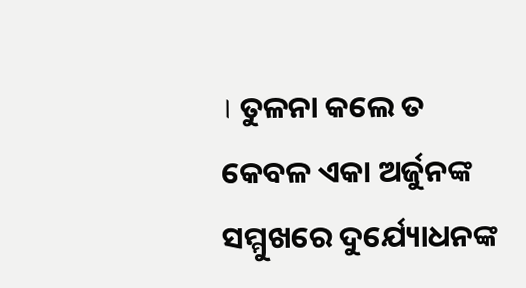। ତୁଳନା କଲେ ତ କେବଳ ଏକା ଅର୍ଜୁନଙ୍କ ସମ୍ମୁଖରେ ଦୁର୍ଯ୍ୟୋଧନଙ୍କ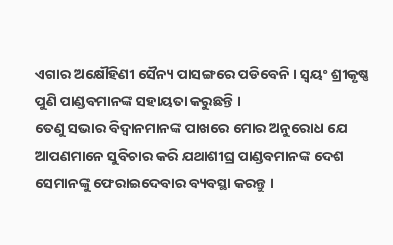ଏଗାର ଅକ୍ଷୌହିଣୀ ସୈନ୍ୟ ପାସଙ୍ଗରେ ପଡିବେନି । ସ୍ୱୟଂ ଶ୍ରୀକୃଷ୍ଣ ପୁଣି ପାଣ୍ଡବମାନଙ୍କ ସହାୟତା କରୁଛନ୍ତି ।
ତେଣୁ ସଭାର ବିଦ୍ୱାନମାନଙ୍କ ପାଖରେ ମୋର ଅନୁରୋଧ ଯେ ଆପଣମାନେ ସୁବିଚାର କରି ଯଥାଶୀଘ୍ର ପାଣ୍ଡବମାନଙ୍କ ଦେଶ ସେମାନଙ୍କୁ ଫେରାଇଦେବାର ବ୍ୟବସ୍ଥା କରନ୍ତୁ ।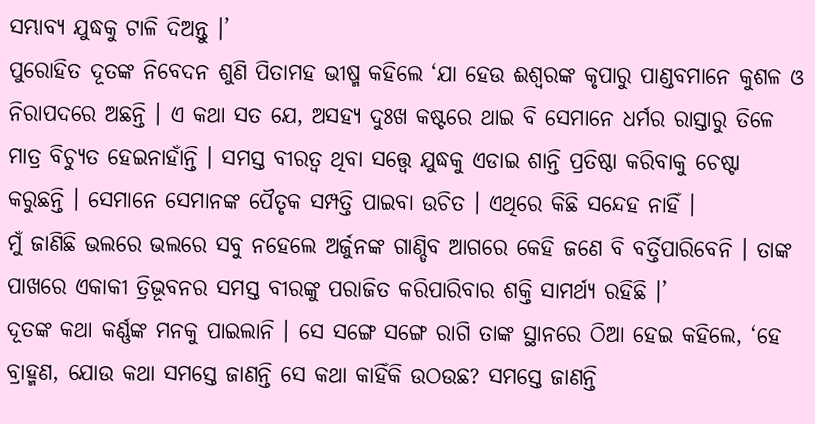ସମ୍ଭାବ୍ୟ ଯୁଦ୍ଧକୁ ଟାଳି ଦିଅନ୍ତୁ ।’
ପୁରୋହିତ ଦୂତଙ୍କ ନିବେଦନ ଶୁଣି ପିତାମହ ଭୀଷ୍ମ କହିଲେ ‘ଯା ହେଉ ଈଶ୍ୱରଙ୍କ କୃପାରୁ ପାଣ୍ଡବମାନେ କୁଶଳ ଓ ନିରାପଦରେ ଅଛନ୍ତି । ଏ କଥା ସତ ଯେ, ଅସହ୍ୟ ଦୁଃଖ କଷ୍ଟରେ ଥାଇ ବି ସେମାନେ ଧର୍ମର ରାସ୍ତାରୁ ତିଳେ ମାତ୍ର ବିଚ୍ୟୁତ ହେଇନାହାଁନ୍ତି । ସମସ୍ତ ବୀରତ୍ୱ ଥିବା ସତ୍ତ୍ୱେ ଯୁଦ୍ଧକୁ ଏଡାଇ ଶାନ୍ତି ପ୍ରତିଷ୍ଠା କରିବାକୁ ଚେଷ୍ଟା କରୁଛନ୍ତି । ସେମାନେ ସେମାନଙ୍କ ପୈତୃକ ସମ୍ପତ୍ତି ପାଇବା ଉଚିତ । ଏଥିରେ କିଛି ସନ୍ଦେହ ନାହିଁ ।
ମୁଁ ଜାଣିଛି ଭଲରେ ଭଲରେ ସବୁ ନହେଲେ ଅର୍ଜୁନଙ୍କ ଗାଣ୍ଡିବ ଆଗରେ କେହି ଜଣେ ବି ବର୍ତ୍ତିପାରିବେନି । ତାଙ୍କ ପାଖରେ ଏକାକୀ ତ୍ରିଭୂବନର ସମସ୍ତ ବୀରଙ୍କୁ ପରାଜିତ କରିପାରିବାର ଶକ୍ତି ସାମର୍ଥ୍ୟ ରହିଛି ।’
ଦୂତଙ୍କ କଥା କର୍ଣ୍ଣଙ୍କ ମନକୁ ପାଇଲାନି । ସେ ସଙ୍ଗେ ସଙ୍ଗେ ରାଗି ତାଙ୍କ ସ୍ଥାନରେ ଠିଆ ହେଇ କହିଲେ, ‘ହେ ବ୍ରାହ୍ମଣ, ଯୋଉ କଥା ସମସ୍ତେ ଜାଣନ୍ତି ସେ କଥା କାହିଁକି ଉଠଉଛ? ସମସ୍ତେ ଜାଣନ୍ତି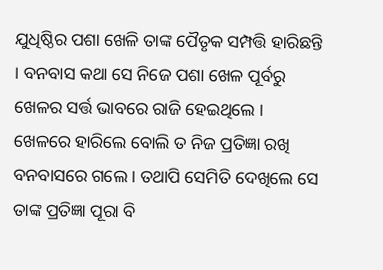ଯୁଧିଷ୍ଠିର ପଶା ଖେଳି ତାଙ୍କ ପୈତୃକ ସମ୍ପତ୍ତି ହାରିଛନ୍ତି । ବନବାସ କଥା ସେ ନିଜେ ପଶା ଖେଳ ପୂର୍ବରୁ ଖେଳର ସର୍ତ୍ତ ଭାବରେ ରାଜି ହେଇଥିଲେ । ଖେଳରେ ହାରିଲେ ବୋଲି ତ ନିଜ ପ୍ରତିଜ୍ଞା ରଖି ବନବାସରେ ଗଲେ । ତଥାପି ସେମିତି ଦେଖିଲେ ସେ ତାଙ୍କ ପ୍ରତିଜ୍ଞା ପୂରା ବି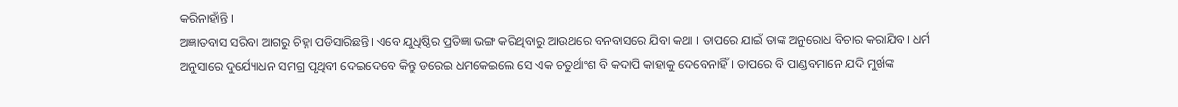କରିନାହାଁନ୍ତି ।
ଅଜ୍ଞାତବାସ ସରିବା ଆଗରୁ ଚିହ୍ନା ପଡିସାରିଛନ୍ତି। ଏବେ ଯୁଧିଷ୍ଠିର ପ୍ରତିଜ୍ଞା ଭଙ୍ଗ କରିଥିବାରୁ ଆଉଥରେ ବନବାସରେ ଯିବା କଥା । ତାପରେ ଯାଇଁ ତାଙ୍କ ଅନୁରୋଧ ବିଚାର କରାଯିବ। ଧର୍ମ ଅନୁସାରେ ଦୁର୍ଯ୍ୟୋଧନ ସମଗ୍ର ପୃଥିବୀ ଦେଇଦେବେ କିନ୍ତୁ ଡରେଇ ଧମକେଇଲେ ସେ ଏକ ଚତୁର୍ଥାଂଶ ବି କଦାପି କାହାକୁ ଦେବେନାହିଁ । ତାପରେ ବି ପାଣ୍ଡବମାନେ ଯଦି ମୁର୍ଖଙ୍କ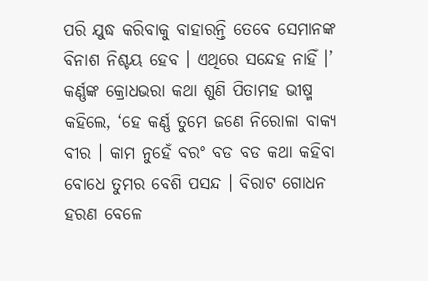ପରି ଯୁଦ୍ଧ କରିବାକୁ ବାହାରନ୍ତି ତେବେ ସେମାନଙ୍କ ବିନାଶ ନିଶ୍ଚୟ ହେବ । ଏଥିରେ ସନ୍ଦେହ ନାହିଁ ।’
କର୍ଣ୍ଣଙ୍କ କ୍ରୋଧଭରା କଥା ଶୁଣି ପିତାମହ ଭୀଷ୍ମ କହିଲେ, ‘ହେ କର୍ଣ୍ଣ ତୁମେ ଜଣେ ନିରୋଳା ବାକ୍ୟ ବୀର । କାମ ନୁହେଁ ବରଂ ବଡ ବଡ କଥା କହିବା ବୋଧେ ତୁମର ବେଶି ପସନ୍ଦ । ବିରାଟ ଗୋଧନ ହରଣ ବେଳେ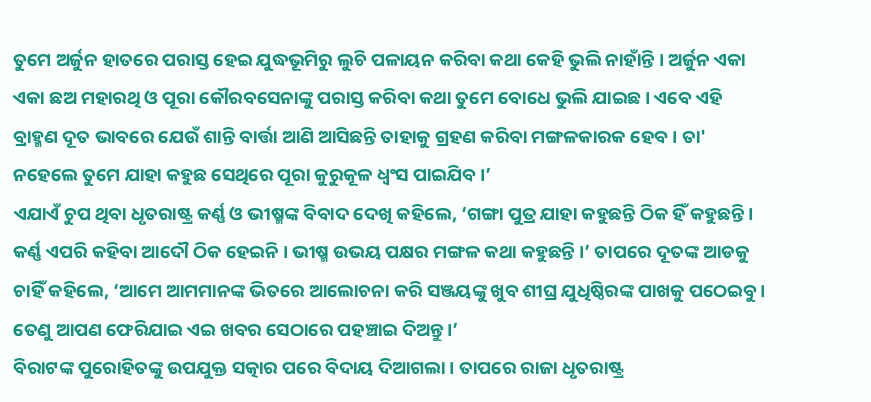ତୁମେ ଅର୍ଜୁନ ହାତରେ ପରାସ୍ତ ହେଇ ଯୁଦ୍ଧଭୂମିରୁ ଲୁଚି ପଳାୟନ କରିବା କଥା କେହି ଭୁଲି ନାହାଁନ୍ତି । ଅର୍ଜୁନ ଏକା ଏକା ଛଅ ମହାରଥି ଓ ପୂରା କୌରବସେନାଙ୍କୁ ପରାସ୍ତ କରିବା କଥା ତୁମେ ବୋଧେ ଭୁଲି ଯାଇଛ । ଏବେ ଏହି ବ୍ରାହ୍ମଣ ଦୂତ ଭାବରେ ଯେଉଁ ଶାନ୍ତି ବାର୍ତ୍ତା ଆଣି ଆସିଛନ୍ତି ତାହାକୁ ଗ୍ରହଣ କରିବା ମଙ୍ଗଳକାରକ ହେବ । ତା' ନହେଲେ ତୁମେ ଯାହା କହୁଛ ସେଥିରେ ପୂରା କୁରୁକୂଳ ଧ୍ୱଂସ ପାଇଯିବ ।’
ଏଯାଏଁ ଚୁପ ଥିବା ଧୃତରାଷ୍ଟ୍ର କର୍ଣ୍ଣ ଓ ଭୀଷ୍ମଙ୍କ ବିବାଦ ଦେଖି କହିଲେ, ‘ଗଙ୍ଗା ପୁତ୍ର ଯାହା କହୁଛନ୍ତି ଠିକ ହିଁ କହୁଛନ୍ତି । କର୍ଣ୍ଣ ଏପରି କହିବା ଆଦୌ ଠିକ ହେଇନି । ଭୀଷ୍ମ ଉଭୟ ପକ୍ଷର ମଙ୍ଗଳ କଥା କହୁଛନ୍ତି ।’ ତାପରେ ଦୂତଙ୍କ ଆଡକୁ ଚାହିଁ କହିଲେ, ‘ଆମେ ଆମମାନଙ୍କ ଭିତରେ ଆଲୋଚନା କରି ସଞ୍ଜୟଙ୍କୁ ଖୁବ ଶୀଘ୍ର ଯୁଧିଷ୍ଠିରଙ୍କ ପାଖକୁ ପଠେଇବୁ । ତେଣୁ ଆପଣ ଫେରିଯାଇ ଏଇ ଖବର ସେଠାରେ ପହଞ୍ଚାଇ ଦିଅନ୍ତୁ।’
ବିରାଟଙ୍କ ପୁରୋହିତଙ୍କୁ ଉପଯୁକ୍ତ ସତ୍କାର ପରେ ବିଦାୟ ଦିଆଗଲା । ତାପରେ ରାଜା ଧୃତରାଷ୍ଟ୍ର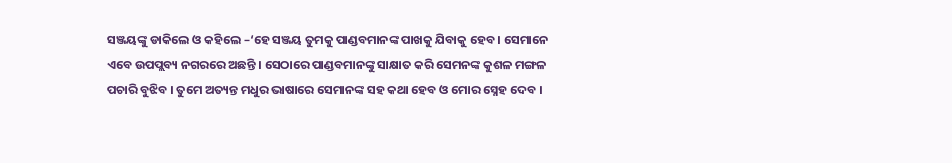ସଞ୍ଜୟଙ୍କୁ ଡାକିଲେ ଓ କହିଲେ –‘ହେ ସଞ୍ଜୟ ତୁମକୁ ପାଣ୍ଡବମାନଙ୍କ ପାଖକୁ ଯିବାକୁ ହେବ । ସେମାନେ ଏବେ ଉପପ୍ଲବ୍ୟ ନଗରରେ ଅଛନ୍ତି । ସେଠାରେ ପାଣ୍ଡବମାନଙ୍କୁ ସାକ୍ଷାତ କରି ସେମନଙ୍କ କୁଶଳ ମଙ୍ଗଳ ପଚାରି ବୁଝିବ । ତୁମେ ଅତ୍ୟନ୍ତ ମଧୁର ଭାଷାରେ ସେମାନଙ୍କ ସହ କଥା ହେବ ଓ ମୋର ସ୍ନେହ ଦେବ ।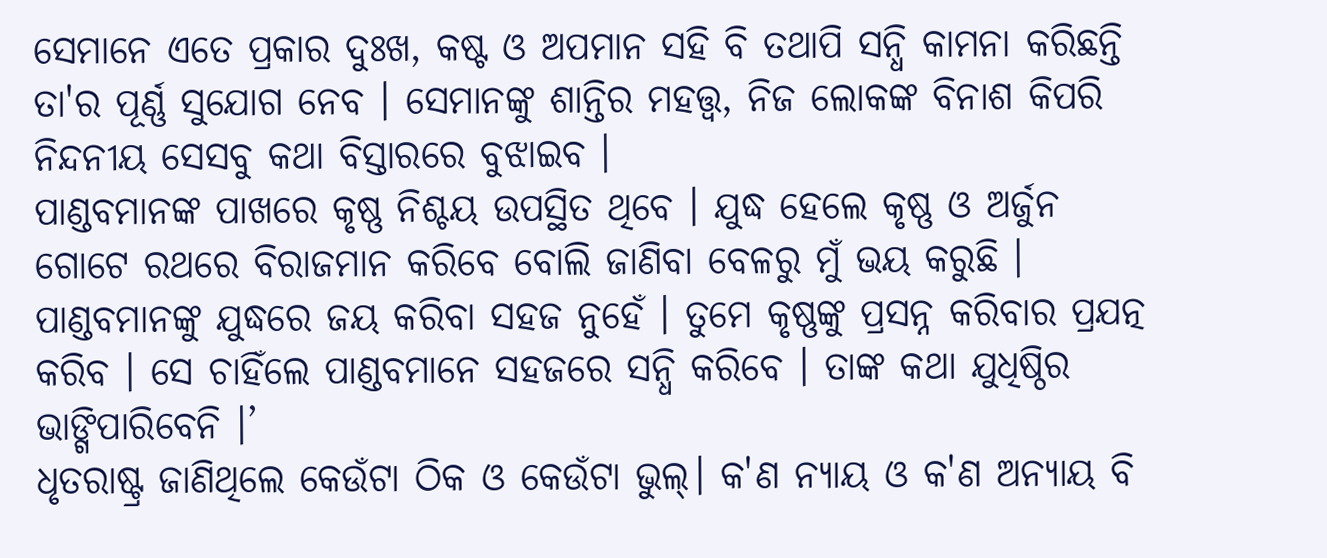ସେମାନେ ଏତେ ପ୍ରକାର ଦୁଃଖ, କଷ୍ଟ ଓ ଅପମାନ ସହି ବି ତଥାପି ସନ୍ଧି କାମନା କରିଛନ୍ତି ତା'ର ପୂର୍ଣ୍ଣ ସୁଯୋଗ ନେବ । ସେମାନଙ୍କୁ ଶାନ୍ତିର ମହତ୍ତ୍ୱ, ନିଜ ଲୋକଙ୍କ ବିନାଶ କିପରି ନିନ୍ଦନୀୟ ସେସବୁ କଥା ବିସ୍ତାରରେ ବୁଝାଇବ ।
ପାଣ୍ଡବମାନଙ୍କ ପାଖରେ କୃଷ୍ଣ ନିଶ୍ଚୟ ଉପସ୍ଥିତ ଥିବେ । ଯୁଦ୍ଧ ହେଲେ କୃଷ୍ଣ ଓ ଅର୍ଜୁନ ଗୋଟେ ରଥରେ ବିରାଜମାନ କରିବେ ବୋଲି ଜାଣିବା ବେଳରୁ ମୁଁ ଭୟ କରୁଛି । ପାଣ୍ଡବମାନଙ୍କୁ ଯୁଦ୍ଧରେ ଜୟ କରିବା ସହଜ ନୁହେଁ । ତୁମେ କୃଷ୍ଣଙ୍କୁ ପ୍ରସନ୍ନ କରିବାର ପ୍ରଯତ୍ନ କରିବ । ସେ ଚାହିଁଲେ ପାଣ୍ଡବମାନେ ସହଜରେ ସନ୍ଧି କରିବେ । ତାଙ୍କ କଥା ଯୁଧିଷ୍ଠିର ଭାଙ୍ଗିପାରିବେନି ।’
ଧୃତରାଷ୍ଟ୍ର ଜାଣିଥିଲେ କେଉଁଟା ଠିକ ଓ କେଉଁଟା ଭୁଲ୍। କ'ଣ ନ୍ୟାୟ ଓ କ'ଣ ଅନ୍ୟାୟ ବି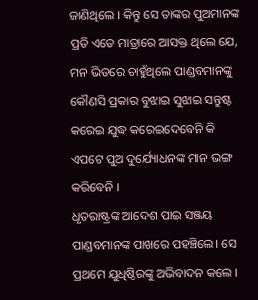ଜାଣିଥିଲେ । କିନ୍ତୁ ସେ ତାଙ୍କର ପୁଅମାନଙ୍କ ପ୍ରତି ଏତେ ମାତ୍ରାରେ ଆସକ୍ତ ଥିଲେ ଯେ, ମନ ଭିତରେ ଚାହୁଁଥିଲେ ପାଣ୍ଡବମାନଙ୍କୁ କୌଣସି ପ୍ରକାର ବୁଝାଇ ସୁଝାଇ ସନ୍ତୁଷ୍ଟ କରେଇ ଯୁଦ୍ଧ କରେଇଦେବେନି କି ଏପଟେ ପୁଅ ଦୁର୍ଯ୍ୟୋଧନଙ୍କ ମାନ ଭଙ୍ଗ କରିବେନି ।
ଧୃତରାଷ୍ଟ୍ରଙ୍କ ଆଦେଶ ପାଇ ସଞ୍ଜୟ ପାଣ୍ଡବମାନଙ୍କ ପାଖରେ ପହଞ୍ଚିଲେ। ସେ ପ୍ରଥମେ ଯୁଧିଷ୍ଠିରଙ୍କୁ ଅଭିବାଦନ କଲେ ।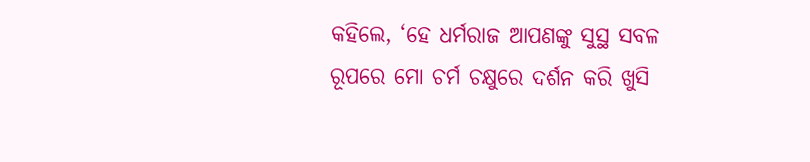କହିଲେ, ‘ହେ ଧର୍ମରାଜ ଆପଣଙ୍କୁ ସୁସ୍ଥ ସବଳ ରୂପରେ ମୋ ଚର୍ମ ଚକ୍ଷୁରେ ଦର୍ଶନ କରି ଖୁସି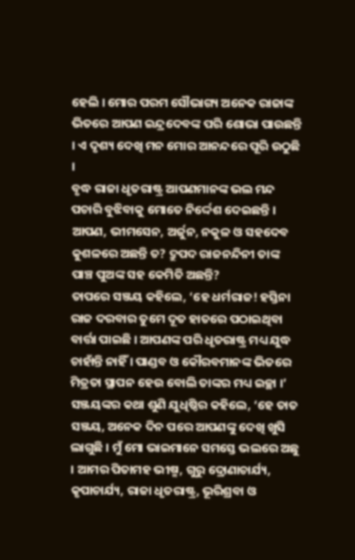ହେଲି । ମୋର ପରମ ସୌଭାଗ୍ୟ ଅନେକ ରାଜାଙ୍କ ଭିତରେ ଆପଣ ଇନ୍ଦ୍ରଦେବଙ୍କ ପରି ଶୋଭା ପାଉଛନ୍ତି । ଏ ଦୃଶ୍ୟ ଦେଖି ମନ ମୋର ଆନନ୍ଦରେ ପୂରି ଉଠୁଛି ।
ବୃଦ୍ଧ ରାଜା ଧୃତରାଷ୍ଟ୍ର ଆପଣମାନଙ୍କ ଭଲ ମନ୍ଦ ପଚାରି ବୁଝିବାକୁ ମୋତେ ନିର୍ଦ୍ଦେଶ ଦେଇଛନ୍ତି । ଆପଣ, ଭୀମସେନ, ଅର୍ଜୁନ, ନକୁଳ ଓ ସହଦେବ କୁଶଳରେ ଅଛନ୍ତି ତ? ଦ୍ରୁପଦ ରାଜନନ୍ଦିନୀ ତାଙ୍କ ପାଞ୍ଚ ପୁଅଙ୍କ ସହ କେମିତି ଅଛନ୍ତି?
ତାପରେ ସଞ୍ଜୟ କହିଲେ, ‘ହେ ଧର୍ମରାଜ! ହସ୍ତିନା ରାଜ ଦରବାର ତୁମେ ଦୂତ ହାତରେ ପଠାଇଥିବା ବାର୍ତ୍ତା ପାଇଛି । ଆପଣଙ୍କ ପରି ଧୃତରାଷ୍ଟ୍ର ମଧ୍ୟ ଯୁଦ୍ଧ ଚାହାଁନ୍ତି ନାହିଁ । ପାଣ୍ଡବ ଓ କୌରବମାନଙ୍କ ଭିତରେ ମିତ୍ରତା ସ୍ଥାପନ ହେଉ ବୋଲି ତାଙ୍କର ମଧ୍ୟ ଇଚ୍ଛା ।’
ସଞ୍ଜୟଙ୍କର କଥା ଶୁଣି ଯୁଧିଷ୍ଠିର କହିଲେ, ‘ହେ ତାତ ସଞ୍ଜୟ, ଅନେକ ଦିନ ପରେ ଆପଣଙ୍କୁ ଦେଖି ଖୁସି ଲାଗୁଛି । ମୁଁ ମୋ ଭାଇମାନେ ସମସ୍ତେ ଭଲରେ ଅଛୁ । ଆମର ପିତାମହ ଭୀଷ୍ମ, ଗୁରୁ ଦ୍ରୋଣାଚାର୍ଯ୍ୟ, କୃପାଚାର୍ଯ୍ୟ, ରାଜା ଧୃତରାଷ୍ଟ୍ର, ଭୂରିଶ୍ରବା ଓ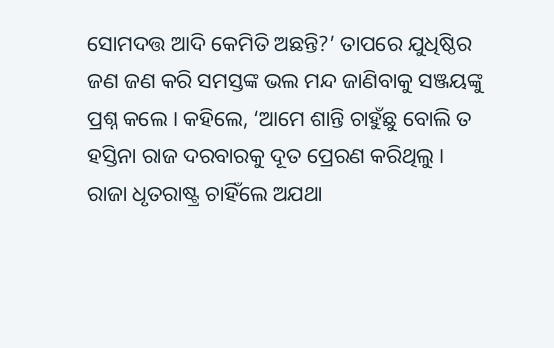ସୋମଦତ୍ତ ଆଦି କେମିତି ଅଛନ୍ତି?’ ତାପରେ ଯୁଧିଷ୍ଠିର ଜଣ ଜଣ କରି ସମସ୍ତଙ୍କ ଭଲ ମନ୍ଦ ଜାଣିବାକୁ ସଞ୍ଜୟଙ୍କୁ ପ୍ରଶ୍ନ କଲେ । କହିଲେ, ‘ଆମେ ଶାନ୍ତି ଚାହୁଁଛୁ ବୋଲି ତ ହସ୍ତିନା ରାଜ ଦରବାରକୁ ଦୂତ ପ୍ରେରଣ କରିଥିଲୁ ।
ରାଜା ଧୃତରାଷ୍ଟ୍ର ଚାହିଁଲେ ଅଯଥା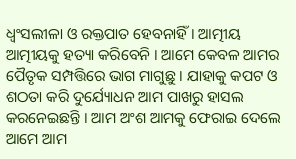ଧ୍ୱଂସଲୀଳା ଓ ରକ୍ତପାତ ହେବନାହିଁ । ଆତ୍ମୀୟ ଆତ୍ମୀୟକୁ ହତ୍ୟା କରିବେନି । ଆମେ କେବଳ ଆମର ପୈତୃକ ସମ୍ପତ୍ତିରେ ଭାଗ ମାଗୁଛୁ । ଯାହାକୁ କପଟ ଓ ଶଠତା କରି ଦୁର୍ଯ୍ୟୋଧନ ଆମ ପାଖରୁ ହାସଲ କରନେଇଛନ୍ତି । ଆମ ଅଂଶ ଆମକୁ ଫେରାଇ ଦେଲେ ଆମେ ଆମ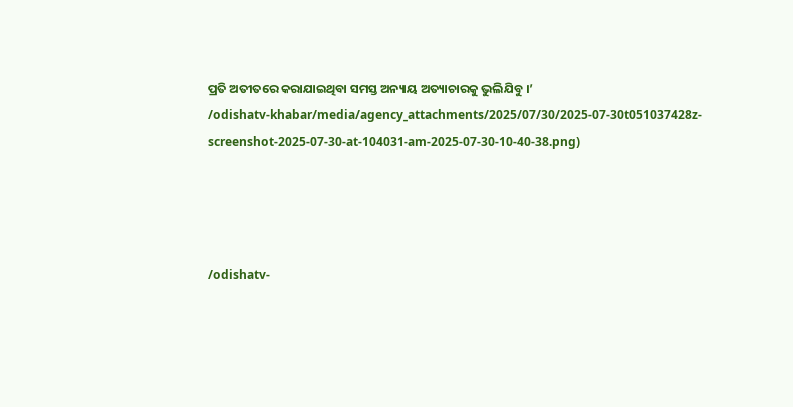ପ୍ରତି ଅତୀତରେ କରାଯାଇଥିବା ସମସ୍ତ ଅନ୍ୟାୟ ଅତ୍ୟାଚାରକୁ ଭୁଲିଯିବୁ ।’
/odishatv-khabar/media/agency_attachments/2025/07/30/2025-07-30t051037428z-screenshot-2025-07-30-at-104031-am-2025-07-30-10-40-38.png)




/odishatv-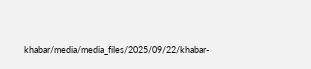khabar/media/media_files/2025/09/22/khabar-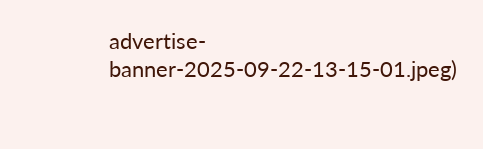advertise-banner-2025-09-22-13-15-01.jpeg)